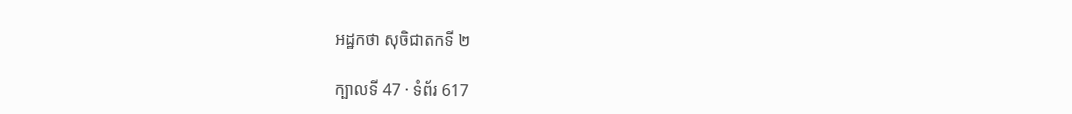អដ្ឋកថា សុចិជាតកទី ២

ក្បាលទី 47 · ទំព័រ 617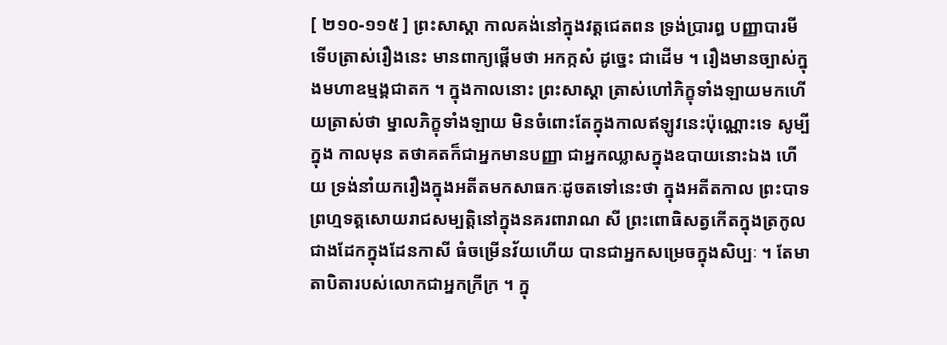[ ២១០-១១៥ ] ព្រះសាស្តា កាលគង់នៅក្នុងវត្តជេតពន ទ្រង់ប្រារព្ធ បញ្ញាបារមី ទើបត្រាស់រឿងនេះ មានពាក្យផ្តើមថា អកក្កសំ ដូច្នេះ ជាដើម ។ រឿងមានច្បាស់ក្នុងមហាឧម្មង្គជាតក ។ ក្នុងកាលនោះ ព្រះសាស្តា ត្រាស់ហៅភិក្ខុទាំងឡាយមកហើយត្រាស់ថា ម្នាលភិក្ខុទាំងឡាយ មិនចំពោះតែក្នុងកាលឥឡូវនេះប៉ុណ្ណោះទេ សូម្បីក្នុង កាលមុន តថាគតក៏ជាអ្នកមានបញ្ញា ជាអ្នកឈ្លាសក្នុងឧបាយនោះឯង ហើយ ទ្រង់នាំយករឿងក្នុងអតីតមកសាធកៈដូចតទៅនេះថា ក្នុងអតីតកាល ព្រះបាទព្រហ្មទត្តសោយរាជសម្បត្តិនៅក្នុងនគរពារាណ សី ព្រះពោធិសត្វកើតក្នុងត្រកូលជាងដែកក្នុងដែនកាសី ធំចម្រើនវ័យហើយ បានជាអ្នកសម្រេចក្នុងសិប្បៈ ។ តែមាតាបិតារបស់លោកជាអ្នកក្រីក្រ ។ ក្នុ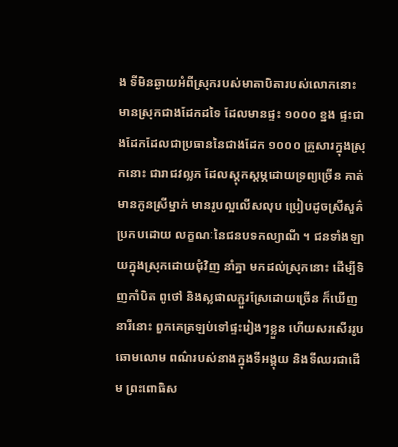ង ទីមិនឆ្ងាយអំពីស្រុករបស់មាតាបិតារបស់លោកនោះ មានស្រុកជាងដែកដទៃ ដែលមានផ្ទះ ១០០០ ខ្នង ផ្ទះជាងដែកដែលជាប្រធាននៃជាងដែក ១០០០ គ្រួសារក្នុងស្រុកនោះ ជារាជវល្លភ ដែលស្តុកស្តម្ភដោយទ្រព្យច្រើន គាត់ មានកូនស្រីម្នាក់ មានរូបល្អលើសលុប ប្រៀបដូចស្រីសួគ៌ ប្រកបដោយ លក្ខណៈនៃជនបទកល្យាណី ។ ជនទាំងឡាយក្នុងស្រុកដោយជុំវិញ នាំគ្នា មកដល់ស្រុកនោះ ដើម្បីទិញកាំបិត ពូថៅ និងស្លផាលភ្ជួរស្រែដោយច្រើន ក៏ឃើញនារីនោះ ពួកគេត្រឡប់ទៅផ្ទះរៀងៗខ្លួន ហើយសរសើររូបឆោមលោម ពណ៌របស់នាងក្នុងទីអង្គុយ និងទីឈរជាដើម ព្រះពោធិស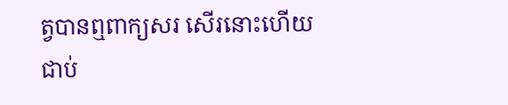ត្វបានឮពាក្យសរ សើរនោះហើយជាប់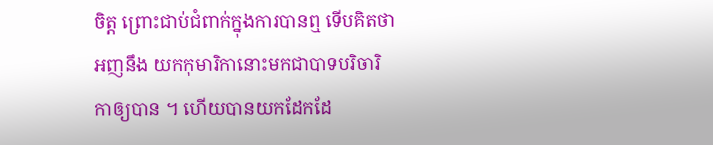ចិត្ត ព្រោះជាប់ជំពាក់ក្នុងការបានឮ ទើបគិតថា អញនឹង យកកុមារិកានោះមកជាបាទបរិចារិកាឲ្យបាន ។ ហើយបានយកដែកដែ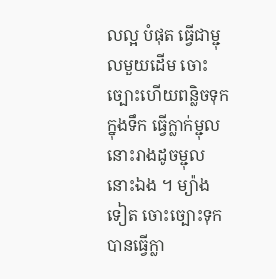លល្អ បំផុត ធ្វើជាម្ជុលមួយដើម ចោះច្បោះហើយពន្លិចទុកក្នុងទឹក ធ្វើក្លាក់ម្ជុល នោះរាងដូចម្ជុលនោះឯង ។ ម្យ៉ាងទៀត ចោះច្បោះទុក បានធ្វើក្លា